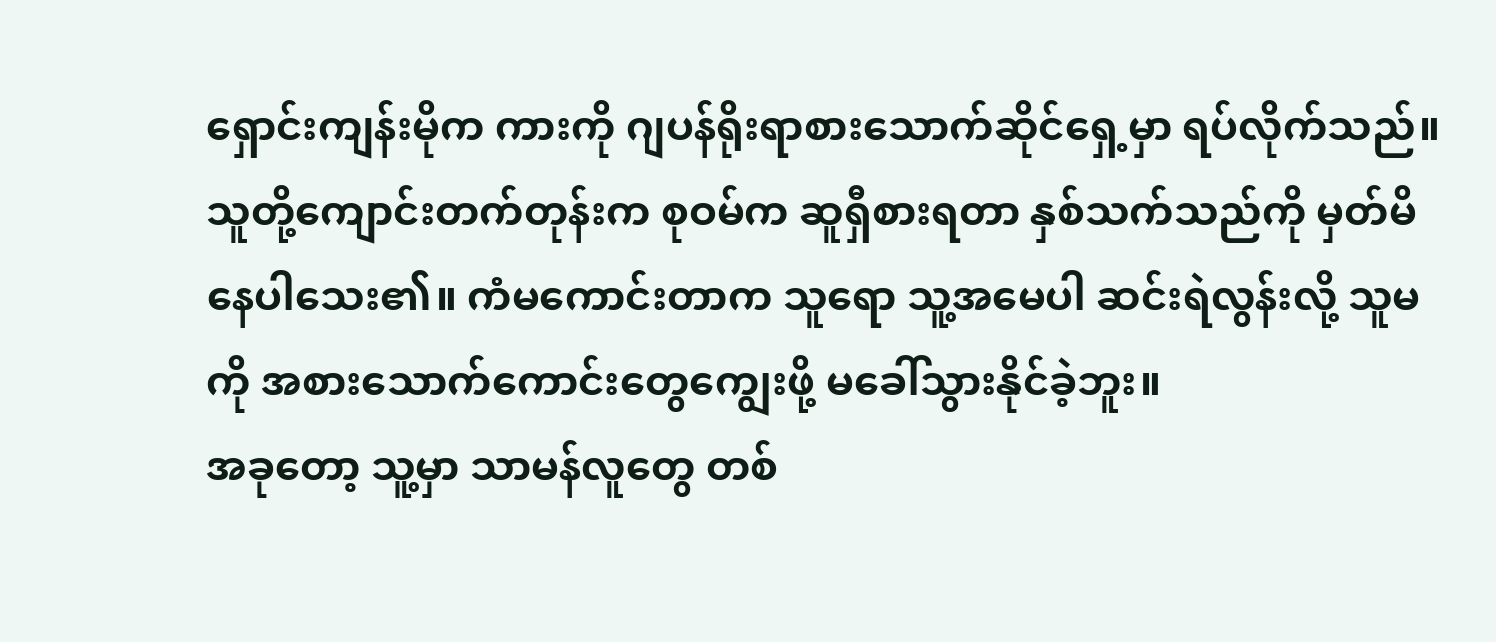ရှောင်းကျန်းမိုက ကားကို ဂျပန်ရိုးရာစားသောက်ဆိုင်ရှေ့မှာ ရပ်လိုက်သည်။ သူတို့ကျောင်းတက်တုန်းက စုဝမ်က ဆူရှီစားရတာ နှစ်သက်သည်ကို မှတ်မိနေပါသေး၏။ ကံမကောင်းတာက သူရော သူ့အမေပါ ဆင်းရဲလွန်းလို့ သူမကို အစားသောက်ကောင်းတွေကျွေးဖို့ မခေါ်သွားနိုင်ခဲ့ဘူး။
အခုတော့ သူ့မှာ သာမန်လူတွေ တစ်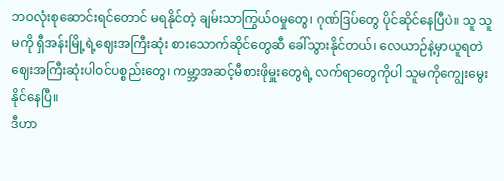ဘဝလုံးစုဆောင်းရင်တောင် မရနိုင်တဲ့ ချမ်းသာကြွယ်ဝမှုတွေ၊ ဂုဏ်ဒြပ်တွေ ပိုင်ဆိုင်နေပြီပဲ။ သူ သူမကို ရှီအန်းမြို့ရဲ့ဈေးအကြီးဆုံး စားသောက်ဆိုင်တွေဆီ ခေါ်သွားနိုင်တယ်၊ လေယာဉ်နဲ့မှာယူရတဲ ဈေးအကြီးဆုံးပါဝင်ပစ္စည်းတွေ၊ ကမ္ဘာ့အဆင့်မီစားဖိုမှူးတွေရဲ့ လက်ရာတွေကိုပါ သူမကိုကျွေးမွေးနိုင်နေပြီ။
ဒီဟာ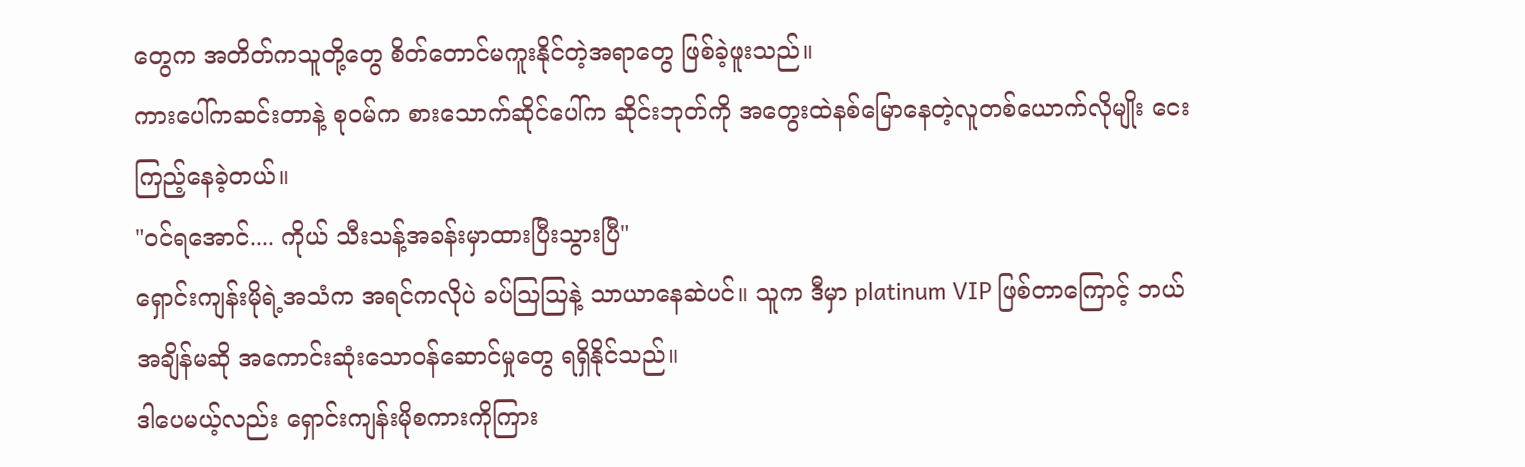တွေက အတိတ်ကသူတို့တွေ စိတ်တောင်မကူးနိုင်တဲ့အရာတွေ ဖြစ်ခဲ့ဖူးသည်။
ကားပေါ်ကဆင်းတာနဲ့ စုဝမ်က စားသောက်ဆိုင်ပေါ်က ဆိုင်းဘုတ်ကို အတွေးထဲနစ်မြောနေတဲ့လူတစ်ယောက်လိုမျိုး ငေးကြည့်နေခဲ့တယ်။
"ဝင်ရအောင်.... ကိုယ် သီးသန့်အခန်းမှာထားပြီးသွားပြီ"
ရှောင်းကျန်းမိုရဲ့အသံက အရင်ကလိုပဲ ခပ်ဩဩနဲ့ သာယာနေဆဲပင်။ သူက ဒီမှာ platinum VIP ဖြစ်တာကြောင့် ဘယ်အချိန်မဆို အကောင်းဆုံးသောဝန်ဆောင်မှုတွေ ရရှိနိုင်သည်။
ဒါပေမယ့်လည်း ရှောင်းကျန်းမိုစကားကိုကြား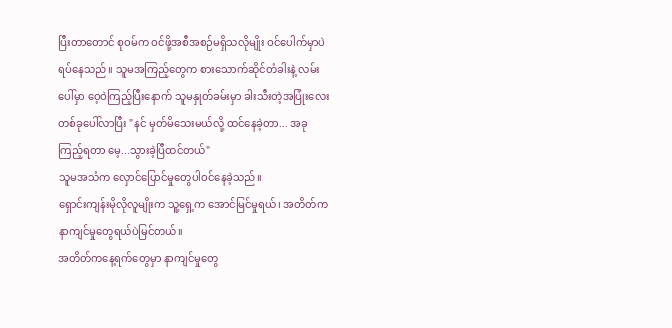ပြီးတာတောင် စုဝမ်က ဝင်ဖို့အစီအစဉ်မရှိသလိုမျိုး ဝင်ပေါက်မှာပဲရပ်နေသည်။ သူမအကြည့်တွေက စားသောက်ဆိုင်တံခါးနဲ့ လမ်းပေါ်မှာ ဝေ့ဝဲကြည့်ပြီးနောက် သူမနှုတ်ခမ်းမှာ ခါးသီးတဲ့အပြုံးလေးတစ်ခုပေါ်လာပြီး "နင် မှတ်မိသေးမယ်လို့ ထင်နေခဲ့တာ... အခုကြည့်ရတာ မေ့...သွားခဲ့ပြီထင်တယ်"
သူမအသံက လှောင်ပြောင်မှုတွေပါဝင်နေခဲ့သည်။
ရှောင်းကျန်းမိုလိုလူမျိုးက သူ့ရှေ့က အောင်မြင်မှုရယ်၊ အတိတ်က နာကျင်မှုတွေရယ်ပဲမြင်တယ်။
အတိတ်ကနေ့ရက်တွေမှာ နာကျင်မှုတွေ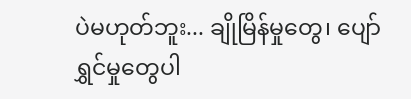ပဲမဟုတ်ဘူး... ချိုမြိန်မှုတွေ၊ ပျော်ရွှင်မှုတွေပါ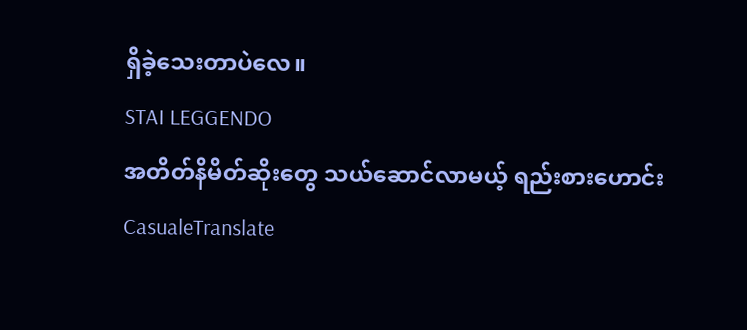ရှိခဲ့သေးတာပဲလေ။
STAI LEGGENDO
အတိတ်နိမိတ်ဆိုးတွေ သယ်ဆောင်လာမယ့် ရည်းစားဟောင်း
CasualeTranslate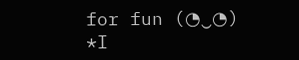for fun (◔‿◔) *I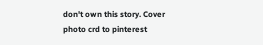don't own this story. Cover photo crd to pinterest